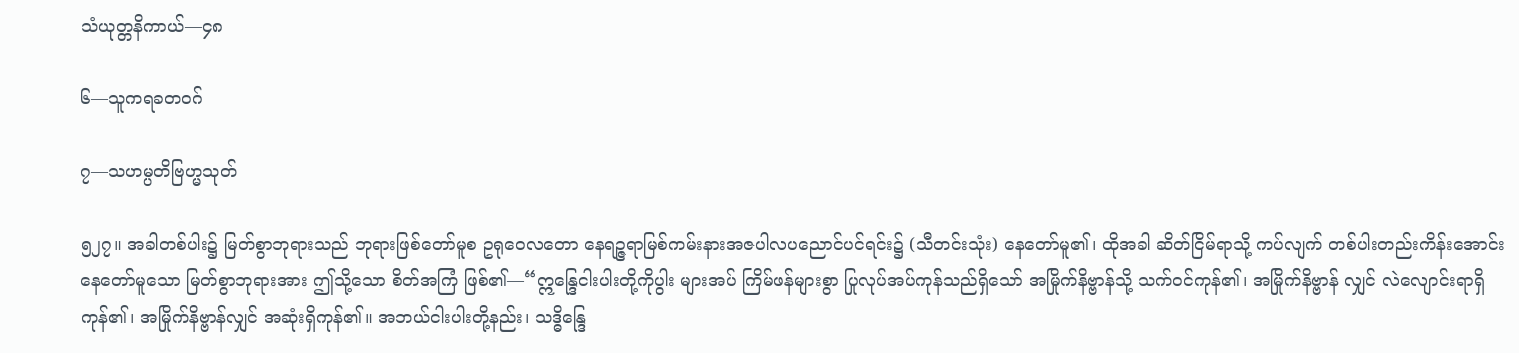သံယုတ္တနိကာယ်—၄၈

၆—သူကရခတဝဂ်

၇—သဟမ္ပတိဗြဟ္မသုတ်

၅၂၇။ အခါတစ်ပါး၌ မြတ်စွာဘုရားသည် ဘုရားဖြစ်တော်မူစ ဥရုဝေလတော နေရဉ္ဇရာမြစ်ကမ်းနားအဇပါလပညောင်ပင်ရင်း၌ (သီတင်းသုံး) နေတော်မူ၏၊ ထိုအခါ ဆိတ်ငြိမ်ရာသို့ ကပ်လျက် တစ်ပါးတည်းကိန်းအောင်း နေတော်မူသော မြတ်စွာဘုရားအား ဤသို့သော စိတ်အကြံ ဖြစ်၏—“ဣန္ဒြေငါးပါးတို့ကိုပွါး များအပ် ကြိမ်ဖန်များစွာ ပြုလုပ်အပ်ကုန်သည်ရှိသော် အမြိုက်နိဗ္ဗာန်သို့ သက်ဝင်ကုန်၏၊ အမြိုက်နိဗ္ဗာန် လျှင် လဲလျောင်းရာရှိကုန်၏၊ အမြိုက်နိဗ္ဗာန်လျှင် အဆုံးရှိကုန်၏။ အဘယ်ငါးပါးတို့နည်း၊ သဒ္ဓိန္ဒြေ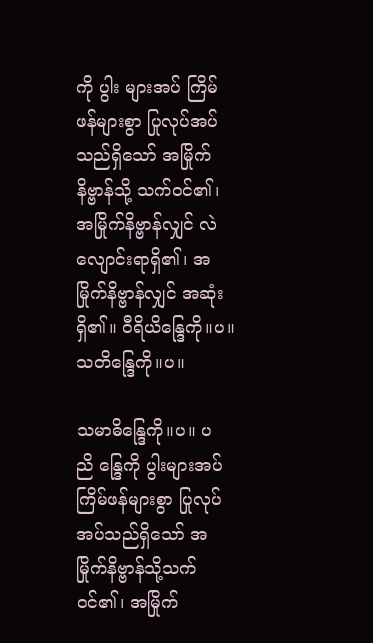ကို ပွါး များအပ် ကြိမ်ဖန်များစွာ ပြုလုပ်အပ်သည်ရှိသော် အမြိုက်နိဗ္ဗာန်သို့ သက်ဝင်၏၊ အမြိုက်နိဗ္ဗာန်လျှင် လဲလျောင်းရာရှိ၏၊ အမြိုက်နိဗ္ဗာန်လျှင် အဆုံးရှိ၏။ ဝီရိယိန္ဒြေကို။ပ။ သတိန္ဒြေကို။ပ။

သမာဓိန္ဒြေကို။ပ။ ပညိ န္ဒြေကို ပွါးများအပ် ကြိမ်ဖန်များစွာ ပြုလုပ်အပ်သည်ရှိသော် အမြိုက်နိဗ္ဗာန်သို့သက်ဝင်၏၊ အမြိုက်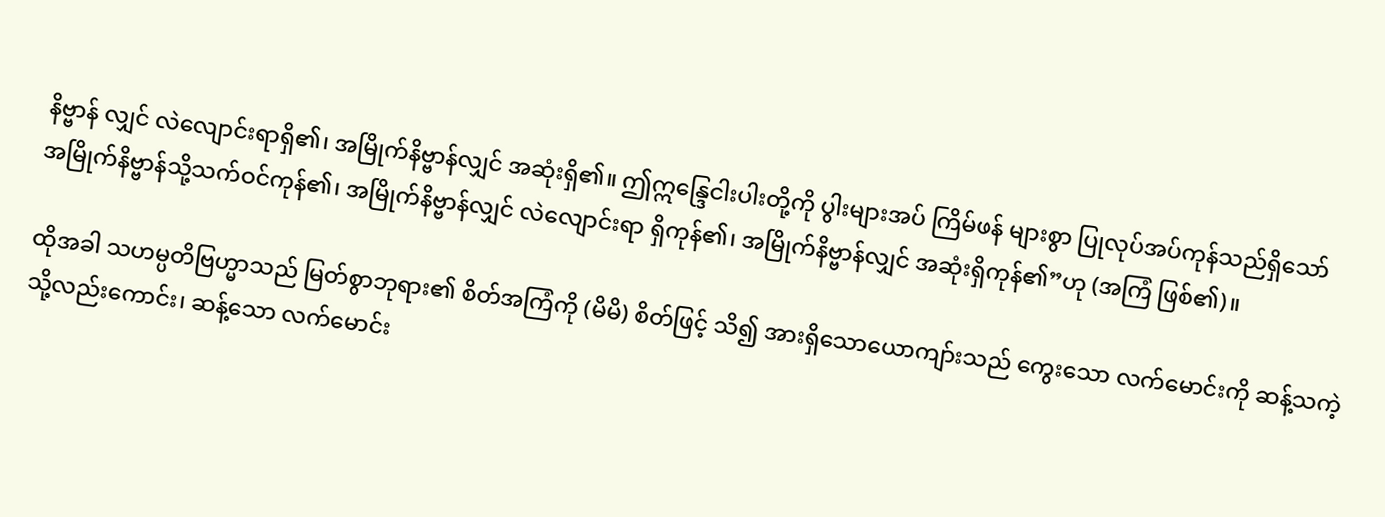နိဗ္ဗာန် လျှင် လဲလျောင်းရာရှိ၏၊ အမြိုက်နိဗ္ဗာန်လျှင် အဆုံးရှိ၏။ ဤဣန္ဒြေငါးပါးတို့ကို ပွါးများအပ် ကြိမ်ဖန် များစွာ ပြုလုပ်အပ်ကုန်သည်ရှိသော် အမြိုက်နိဗ္ဗာန်သို့သက်ဝင်ကုန်၏၊ အမြိုက်နိဗ္ဗာန်လျှင် လဲလျောင်းရာ ရှိကုန်၏၊ အမြိုက်နိဗ္ဗာန်လျှင် အဆုံးရှိကုန်၏”ဟု (အကြံ ဖြစ်၏)။

ထိုအခါ သဟမ္ပတိဗြဟ္မာသည် မြတ်စွာဘုရား၏ စိတ်အကြံကို (မိမိ) စိတ်ဖြင့် သိ၍ အားရှိသောယောကျာ်းသည် ကွေးသော လက်မောင်းကို ဆန့်သကဲ့သို့လည်းကောင်း၊ ဆန့်သော လက်မောင်း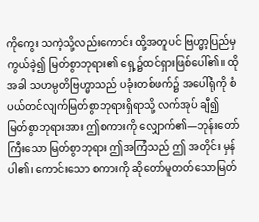ကိုကွေး သကဲ့သို့လည်းကောင်း ထို့အတူပင် ဗြဟ္မာ့ပြည်မှ ကွယ်ခဲ့၍ မြတ်စွာဘုရား၏ ရှေ့၌ထင်ရှားဖြစ်ပေါ်၏။ ထိုအခါ သဟမ္ပတိဗြဟ္မာသည် ပခုံးတစ်ဖက်၌ အပေါ်ရုံကို စံပယ်တင်လျက်မြတ်စွာဘုရားရှိရာသို့ လက်အုပ် ချီ၍ မြတ်စွာဘုရားအား ဤစကားကို လျှောက်၏—ဘုန်းတော်ကြီးသော မြတ်စွာဘုရား ဤအကြံသည် ဤ အတိုင်း မှန်ပါ၏၊ ကောင်းသော စကားကို ဆိုတော်မူတတ်သောမြတ်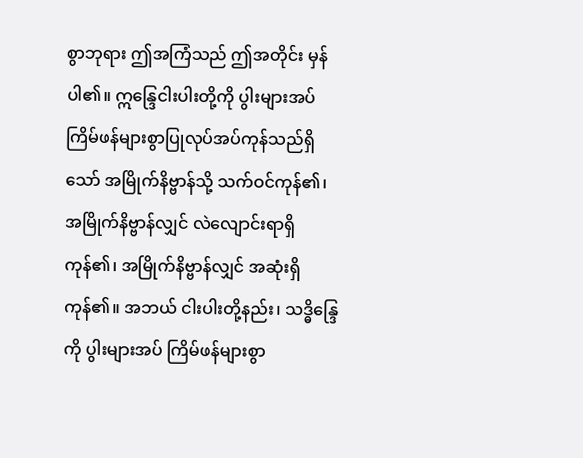စွာဘုရား ဤအကြံသည် ဤအတိုင်း မှန်ပါ၏။ ဣန္ဒြေငါးပါးတို့ကို ပွါးများအပ် ကြိမ်ဖန်များစွာပြုလုပ်အပ်ကုန်သည်ရှိသော် အမြိုက်နိဗ္ဗာန်သို့ သက်ဝင်ကုန်၏၊ အမြိုက်နိဗ္ဗာန်လျှင် လဲလျောင်းရာရှိကုန်၏၊ အမြိုက်နိဗ္ဗာန်လျှင် အဆုံးရှိကုန်၏။ အဘယ် ငါးပါးတို့နည်း၊ သဒ္ဓိန္ဒြေကို ပွါးများအပ် ကြိမ်ဖန်များစွာ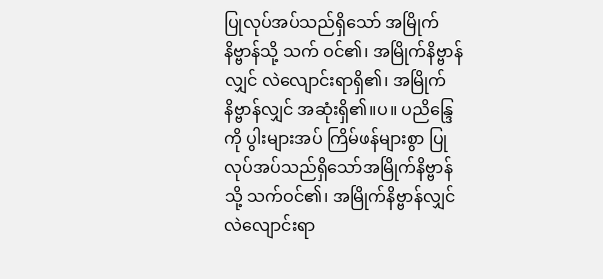ပြုလုပ်အပ်သည်ရှိသော် အမြိုက်နိဗ္ဗာန်သို့ သက် ဝင်၏၊ အမြိုက်နိဗ္ဗာန်လျှင် လဲလျောင်းရာရှိ၏၊ အမြိုက်နိဗ္ဗာန်လျှင် အဆုံးရှိ၏။ပ။ ပညိန္ဒြေကို ပွါးများအပ် ကြိမ်ဖန်များစွာ ပြုလုပ်အပ်သည်ရှိသော်အမြိုက်နိဗ္ဗာန်သို့ သက်ဝင်၏၊ အမြိုက်နိဗ္ဗာန်လျှင် လဲလျောင်းရာ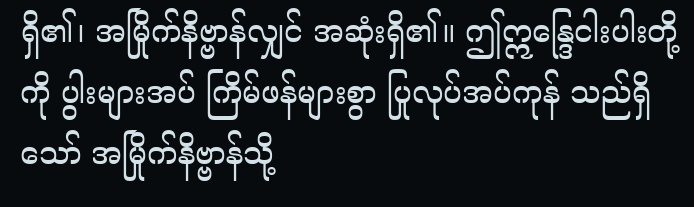ရှိ၏၊ အမြိုက်နိဗ္ဗာန်လျှင် အဆုံးရှိ၏။ ဤဣန္ဒြေငါးပါးတို့ကို ပွါးများအပ် ကြိမ်ဖန်များစွာ ပြုလုပ်အပ်ကုန် သည်ရှိသော် အမြိုက်နိဗ္ဗာန်သို့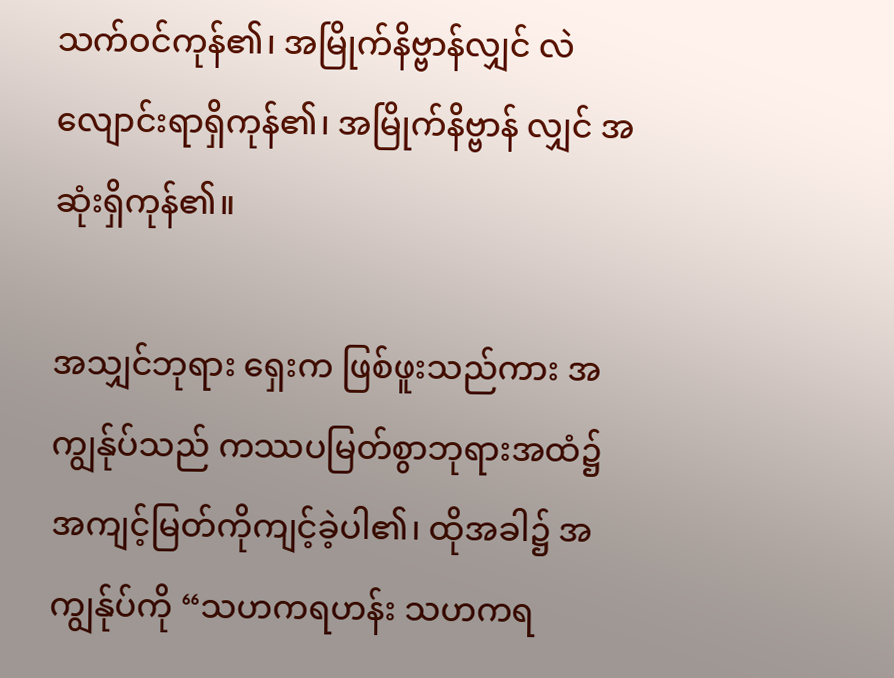သက်ဝင်ကုန်၏၊ အမြိုက်နိဗ္ဗာန်လျှင် လဲလျောင်းရာရှိကုန်၏၊ အမြိုက်နိဗ္ဗာန် လျှင် အဆုံးရှိကုန်၏။

အသျှင်ဘုရား ရှေးက ဖြစ်ဖူးသည်ကား အကျွန်ုပ်သည် ကဿပမြတ်စွာဘုရားအထံ၌ အကျင့်မြတ်ကိုကျင့်ခဲ့ပါ၏၊ ထိုအခါ၌ အကျွန်ုပ်ကို “သဟကရဟန်း သဟကရ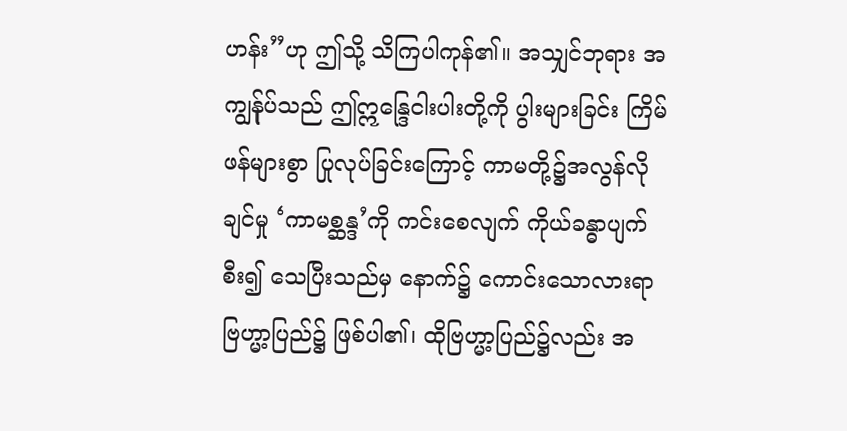ဟန်း”ဟု ဤသို့ သိကြပါကုန်၏။ အသျှင်ဘုရား အကျွန်ုပ်သည် ဤဣန္ဒြေငါးပါးတို့ကို ပွါးများခြင်း ကြိမ်ဖန်များစွာ ပြုလုပ်ခြင်းကြောင့် ကာမတို့၌အလွန်လိုချင်မှု ‘ကာမစ္ဆန္ဒ’ကို ကင်းစေလျက် ကိုယ်ခန္ဓာပျက်စီး၍ သေပြီးသည်မှ နောက်၌ ကောင်းသောလားရာ ဗြဟ္မာ့ပြည်၌ ဖြစ်ပါ၏၊ ထိုဗြဟ္မာ့ပြည်၌လည်း အ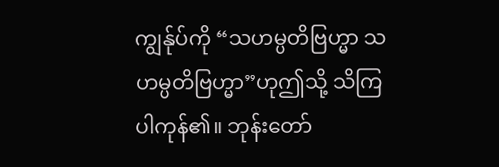ကျွန်ုပ်ကို “သဟမ္ပတိဗြဟ္မာ သဟမ္ပတိဗြဟ္မာ”ဟုဤသို့ သိကြပါကုန်၏။ ဘုန်းတော်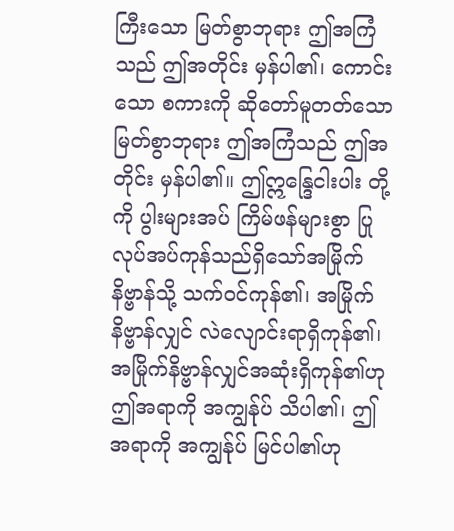ကြီးသော မြတ်စွာဘုရား ဤအကြံသည် ဤအတိုင်း မှန်ပါ၏၊ ကောင်းသော စကားကို ဆိုတော်မူတတ်သော မြတ်စွာဘုရား ဤအကြံသည် ဤအတိုင်း မှန်ပါ၏။ ဤဣန္ဒြေငါးပါး တို့ကို ပွါးများအပ် ကြိမ်ဖန်များစွာ ပြုလုပ်အပ်ကုန်သည်ရှိသော်အမြိုက်နိဗ္ဗာန်သို့ သက်ဝင်ကုန်၏၊ အမြိုက် နိဗ္ဗာန်လျှင် လဲလျောင်းရာရှိကုန်၏၊ အမြိုက်နိဗ္ဗာန်လျှင်အဆုံးရှိကုန်၏ဟု ဤအရာကို အကျွန်ုပ် သိပါ၏၊ ဤအရာကို အကျွန်ုပ် မြင်ပါ၏ဟု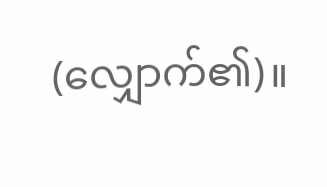(လျှောက်၏)။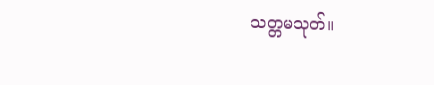သတ္တမသုတ်။